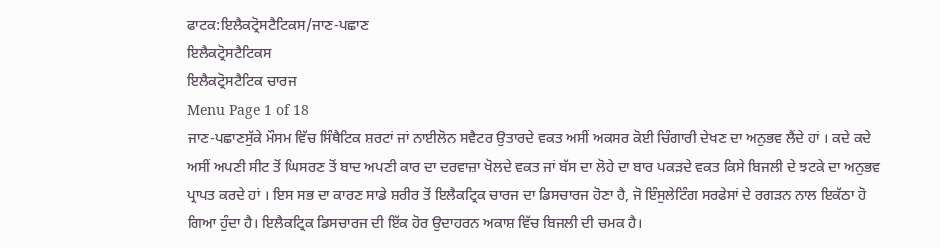ਫਾਟਕ:ਇਲੈਕਟ੍ਰੋਸਟੈਟਿਕਸ/ਜਾਣ-ਪਛਾਣ
ਇਲੈਕਟ੍ਰੋਸਟੈਟਿਕਸ
ਇਲੈਕਟ੍ਰੋਸਟੈਟਿਕ ਚਾਰਜ
Menu Page 1 of 18
ਜਾਣ-ਪਛਾਣਸੁੱਕੇ ਮੌਸਮ ਵਿੱਚ ਸਿੰਥੈਟਿਕ ਸ਼ਰਟਾਂ ਜਾਂ ਨਾਈਲੋਨ ਸਵੈਟਰ ਉਤਾਰਦੇ ਵਕਤ ਅਸੀਂ ਅਕਸਰ ਕੋਈ ਚਿੰਗਾਰੀ ਦੇਖਣ ਦਾ ਅਨੁਭਵ ਲੈਂਦੇ ਹਾਂ । ਕਦੇ ਕਦੇ ਅਸੀਂ ਅਪਣੀ ਸੀਟ ਤੋਂ ਘਿਸਰਣ ਤੋਂ ਬਾਦ ਅਪਣੀ ਕਾਰ ਦਾ ਦਰਵਾਜ਼ਾ ਖੋਲਦੇ ਵਕਤ ਜਾਂ ਬੱਸ ਦਾ ਲੋਹੇ ਦਾ ਬਾਰ ਪਕੜਦੇ ਵਕਤ ਕਿਸੇ ਬਿਜਲੀ ਦੇ ਝਟਕੇ ਦਾ ਅਨੁਭਵ ਪ੍ਰਾਪਤ ਕਰਦੇ ਹਾਂ । ਇਸ ਸਭ ਦਾ ਕਾਰਣ ਸਾਡੇ ਸ਼ਰੀਰ ਤੋਂ ਇਲੈਕਟ੍ਰਿਕ ਚਾਰਜ ਦਾ ਡਿਸਚਾਰਜ ਹੋਣਾ ਹੈ, ਜੋ ਇੰਸੁਲੇਟਿੰਗ ਸਰਫੇਸਾਂ ਦੇ ਰਗੜਨ ਨਾਲ ਇਕੱਠਾ ਹੋ ਗਿਆ ਹੁੰਦਾ ਹੈ। ਇਲੈਕਟ੍ਰਿਕ ਡਿਸਚਾਰਜ ਦੀ ਇੱਕ ਹੋਰ ਉਦਾਹਰਨ ਅਕਾਸ਼ ਵਿੱਚ ਬਿਜਲੀ ਦੀ ਚਮਕ ਹੈ।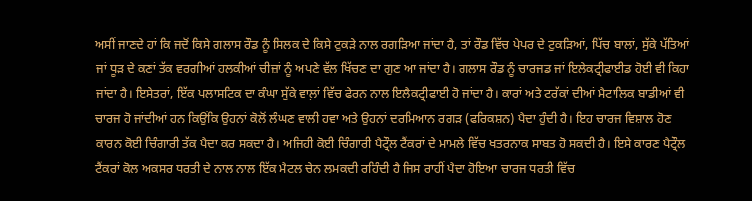ਅਸੀਂ ਜਾਣਦੇ ਹਾਂ ਕਿ ਜਦੋਂ ਕਿਸੇ ਗਲਾਸ ਰੌਡ ਨੂੰ ਸਿਲਕ ਦੇ ਕਿਸੇ ਟੁਕੜੇ ਨਾਲ ਰਗੜਿਆ ਜਾਂਦਾ ਹੈ, ਤਾਂ ਰੌਡ ਵਿੱਚ ਪੇਪਰ ਦੇ ਟੁਕੜਿਆਂ, ਪਿੱਚ ਬਾਲਾਂ, ਸੁੱਕੇ ਪੱਤਿਆਂ ਜਾਂ ਧੂੜ ਦੇ ਕਣਾਂ ਤੱਕ ਵਰਗੀਆਂ ਹਲਕੀਆਂ ਚੀਜ਼ਾਂ ਨੂੰ ਅਪਣੇ ਵੱਲ ਖਿੱਚਣ ਦਾ ਗੁਣ ਆ ਜਾਂਦਾ ਹੈ। ਗਲਾਸ ਰੌਡ ਨੂੰ ਚਾਰਜਡ ਜਾਂ ਇਲੇਕਟ੍ਰੀਫਾਈਡ ਹੋਈ ਵੀ ਕਿਹਾ ਜਾਂਦਾ ਹੈ। ਇਸੇਤਰਾਂ, ਇੱਕ ਪਲਾਸਟਿਕ ਦਾ ਕੰਘਾ ਸੁੱਕੇ ਵਾਲ਼ਾਂ ਵਿੱਚ ਫੇਰਨ ਨਾਲ ਇਲੈਕਟ੍ਰੀਫਾਈ ਹੋ ਜਾਂਦਾ ਹੈ। ਕਾਰਾਂ ਅਤੇ ਟਰੱਕਾਂ ਦੀਆਂ ਮੈਟਾਲਿਕ ਬਾਡੀਆਂ ਵੀ ਚਾਰਜ ਹੋ ਜਾਂਦੀਆਂ ਹਨ ਕਿਉਂਕਿ ਉਹਨਾਂ ਕੋਲੋਂ ਲੰਘਣ ਵਾਲੀ ਹਵਾ ਅਤੇ ਉਹਨਾਂ ਦਰਮਿਆਨ ਰਗੜ (ਫਰਿਕਸ਼ਨ) ਪੈਦਾ ਹੁੰਦੀ ਹੈ। ਇਹ ਚਾਰਜ ਵਿਸ਼ਾਲ ਹੋਣ ਕਾਰਨ ਕੋਈ ਚਿੰਗਾਰੀ ਤੱਕ ਪੈਦਾ ਕਰ ਸਕਦਾ ਹੈ। ਅਜਿਹੀ ਕੋਈ ਚਿੰਗਾਰੀ ਪੈਟ੍ਰੌਲ ਟੈਂਕਰਾਂ ਦੇ ਮਾਮਲੇ ਵਿੱਚ ਖਤਰਨਾਕ ਸਾਬਤ ਹੋ ਸਕਦੀ ਹੈ। ਇਸੇ ਕਾਰਣ ਪੈਟ੍ਰੌਲ ਟੈਂਕਰਾਂ ਕੋਲ ਅਕਸਰ ਧਰਤੀ ਦੇ ਨਾਲ ਨਾਲ ਇੱਕ ਮੈਟਲ ਚੇਨ ਲਮਕਦੀ ਰਹਿੰਦੀ ਹੈ ਜਿਸ ਰਾਹੀਂ ਪੈਦਾ ਹੋਇਆ ਚਾਰਜ ਧਰਤੀ ਵਿੱਚ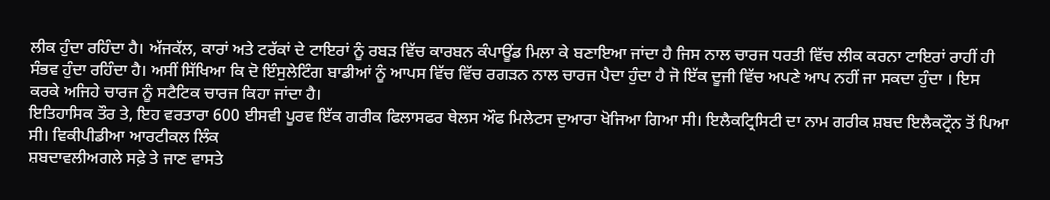ਲੀਕ ਹੁੰਦਾ ਰਹਿੰਦਾ ਹੈ। ਅੱਜਕੱਲ, ਕਾਰਾਂ ਅਤੇ ਟਰੱਕਾਂ ਦੇ ਟਾਇਰਾਂ ਨੂੰ ਰਬੜ ਵਿੱਚ ਕਾਰਬਨ ਕੰਪਾਊਂਡ ਮਿਲਾ ਕੇ ਬਣਾਇਆ ਜਾਂਦਾ ਹੈ ਜਿਸ ਨਾਲ ਚਾਰਜ ਧਰਤੀ ਵਿੱਚ ਲੀਕ ਕਰਨਾ ਟਾਇਰਾਂ ਰਾਹੀਂ ਹੀ ਸੰਭਵ ਹੁੰਦਾ ਰਹਿੰਦਾ ਹੈ। ਅਸੀਂ ਸਿੱਖਿਆ ਕਿ ਦੋ ਇੰਸੁਲੇਟਿੰਗ ਬਾਡੀਆਂ ਨੂੰ ਆਪਸ ਵਿੱਚ ਵਿੱਚ ਰਗੜਨ ਨਾਲ ਚਾਰਜ ਪੈਦਾ ਹੁੰਦਾ ਹੈ ਜੋ ਇੱਕ ਦੂਜੀ ਵਿੱਚ ਅਪਣੇ ਆਪ ਨਹੀਂ ਜਾ ਸਕਦਾ ਹੁੰਦਾ । ਇਸ ਕਰਕੇ ਅਜਿਹੇ ਚਾਰਜ ਨੂੰ ਸਟੈਟਿਕ ਚਾਰਜ ਕਿਹਾ ਜਾਂਦਾ ਹੈ।
ਇਤਿਹਾਸਿਕ ਤੌਰ ਤੇ, ਇਹ ਵਰਤਾਰਾ 600 ਈਸਵੀ ਪੂਰਵ ਇੱਕ ਗਰੀਕ ਫਿਲਾਸਫਰ ਥੇਲਸ ਔਫ ਮਿਲੇਟਸ ਦੁਆਰਾ ਖੋਜਿਆ ਗਿਆ ਸੀ। ਇਲੈਕਟ੍ਰਿਸਿਟੀ ਦਾ ਨਾਮ ਗਰੀਕ ਸ਼ਬਦ ਇਲੈਕਟ੍ਰੌਨ ਤੋਂ ਪਿਆ ਸੀ। ਵਿਕੀਪੀਡੀਆ ਆਰਟੀਕਲ ਲਿੰਕ
ਸ਼ਬਦਾਵਲੀਅਗਲੇ ਸਫ਼ੇ ਤੇ ਜਾਣ ਵਾਸਤੇ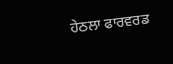ਹੇਠਲਾ ਫਾਰਵਰਡ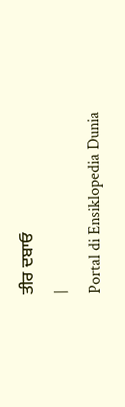ਤੀਰ ਦਬਾਓ
|
Portal di Ensiklopedia Dunia